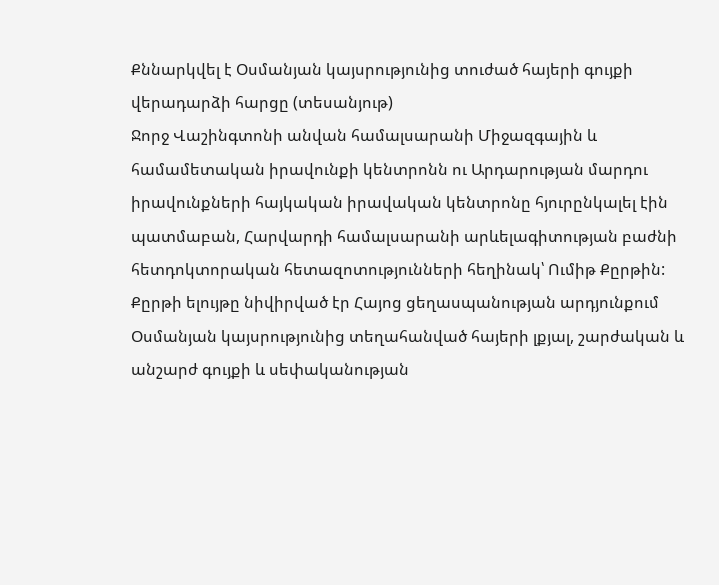Քննարկվել է Օսմանյան կայսրությունից տուժած հայերի գույքի վերադարձի հարցը (տեսանյութ)
Ջորջ Վաշինգտոնի անվան համալսարանի Միջազգային և համամետական իրավունքի կենտրոնն ու Արդարության մարդու իրավունքների հայկական իրավական կենտրոնը հյուրընկալել էին պատմաբան, Հարվարդի համալսարանի արևելագիտության բաժնի հետդոկտորական հետազոտությունների հեղինակ՝ Ումիթ Քըրթին:
Քըրթի ելույթը նիվիրված էր Հայոց ցեղասպանության արդյունքում Օսմանյան կայսրությունից տեղահանված հայերի լքյալ, շարժական և անշարժ գույքի և սեփականության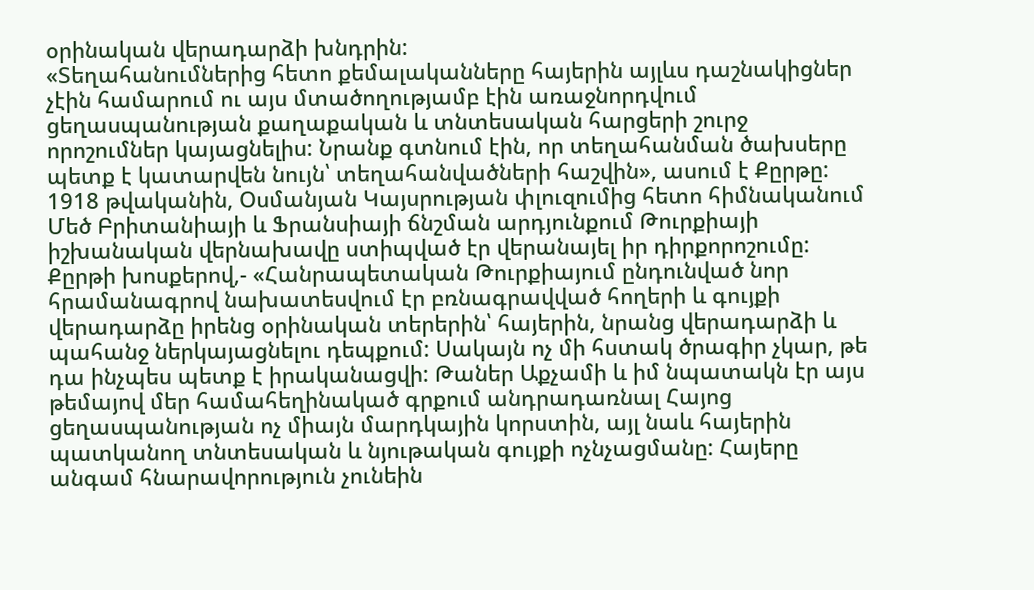օրինական վերադարձի խնդրին:
«Տեղահանումներից հետո քեմալականները հայերին այլևս դաշնակիցներ չէին համարում ու այս մտածողությամբ էին առաջնորդվում ցեղասպանության քաղաքական և տնտեսական հարցերի շուրջ որոշումներ կայացնելիս: Նրանք գտնում էին, որ տեղահանման ծախսերը պետք է կատարվեն նույն՝ տեղահանվածների հաշվին», ասում է Քըրթը:
1918 թվականին, Օսմանյան Կայսրության փլուզումից հետո հիմնականում Մեծ Բրիտանիայի և Ֆրանսիայի ճնշման արդյունքում Թուրքիայի իշխանական վերնախավը ստիպված էր վերանայել իր դիրքորոշումը:
Քըրթի խոսքերով,- «Հանրապետական Թուրքիայում ընդունված նոր հրամանագրով նախատեսվում էր բռնագրավված հողերի և գույքի վերադարձը իրենց օրինական տերերին՝ հայերին, նրանց վերադարձի և պահանջ ներկայացնելու դեպքում: Սակայն ոչ մի հստակ ծրագիր չկար, թե դա ինչպես պետք է իրականացվի: Թաներ Աքչամի և իմ նպատակն էր այս թեմայով մեր համահեղինակած գրքում անդրադառնալ Հայոց ցեղասպանության ոչ միայն մարդկային կորստին, այլ նաև հայերին պատկանող տնտեսական և նյութական գույքի ոչնչացմանը: Հայերը անգամ հնարավորություն չունեին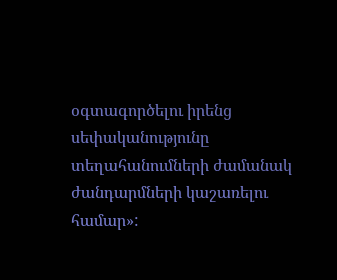օգտագործելու իրենց սեփականությունը տեղահանումների ժամանակ ժանդարմների կաշառելու համար»: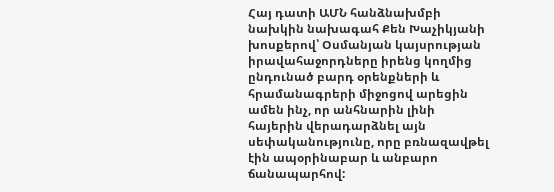Հայ դատի ԱՄՆ հանձնախմբի նախկին նախագահ Քեն Խաչիկյանի խոսքերով՝ Օսմանյան կայսրության իրավահաջորդները իրենց կողմից ընդունած բարդ օրենքների և հրամանագրերի միջոցով արեցին ամեն ինչ, որ անհնարին լինի հայերին վերադարձնել այն սեփականությունը, որը բռնազավթել էին ապօրինաբար և անբարո ճանապարհով: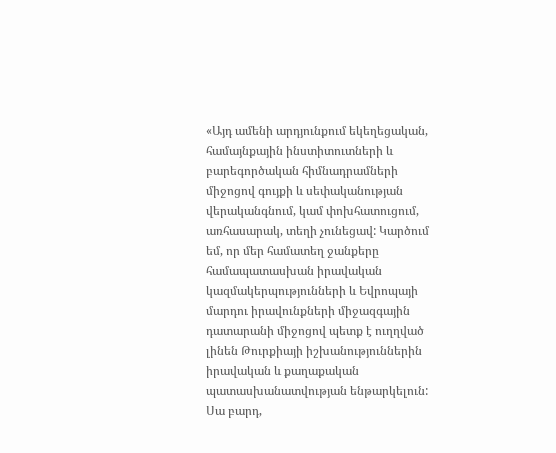«Այդ ամենի արդյունքում եկեղեցական, համայնքային ինստիտուտների և բարեգործական հիմնադրամների միջոցով գույքի և սեփականության վերականգնում, կամ փոխհատուցում, առհասարակ, տեղի չունեցավ: Կարծում եմ, որ մեր համատեղ ջանքերը համապատասխան իրավական կազմակերպությունների և Եվրոպայի մարդու իրավունքների միջազգային դատարանի միջոցով պետք է ուղղված լինեն Թուրքիայի իշխանություններին իրավական և քաղաքական պատասխանատվության ենթարկելուն: Սա բարդ,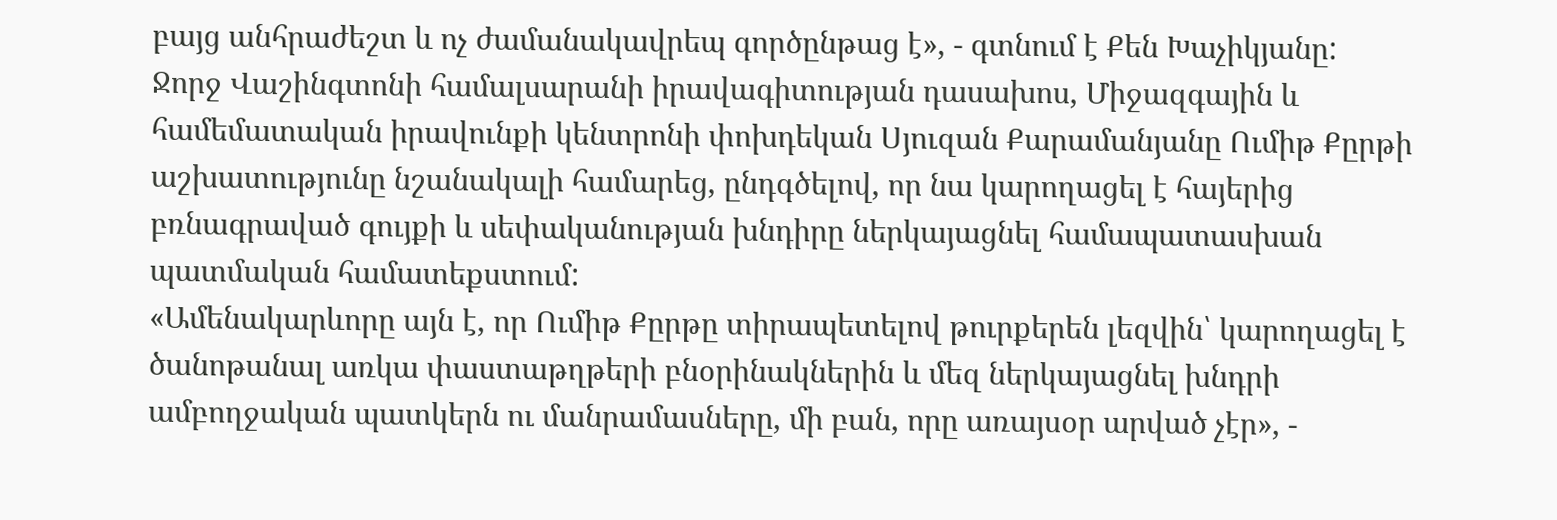բայց անհրաժեշտ և ոչ ժամանակավրեպ գործընթաց է», - գտնում է Քեն Խաչիկյանը:
Ջորջ Վաշինգտոնի համալսարանի իրավագիտության դասախոս, Միջազգային և համեմատական իրավունքի կենտրոնի փոխդեկան Սյուզան Քարամանյանը Ումիթ Քըրթի աշխատությունը նշանակալի համարեց, ընդգծելով, որ նա կարողացել է հայերից բռնագրաված գույքի և սեփականության խնդիրը ներկայացնել համապատասխան պատմական համատեքստում:
«Ամենակարևորը այն է, որ Ումիթ Քըրթը տիրապետելով թուրքերեն լեզվին՝ կարողացել է ծանոթանալ առկա փաստաթղթերի բնօրինակներին և մեզ ներկայացնել խնդրի ամբողջական պատկերն ու մանրամասները, մի բան, որը առայսօր արված չէր», -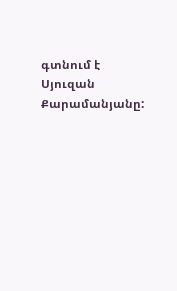գտնում է Սյուզան Քարամանյանը: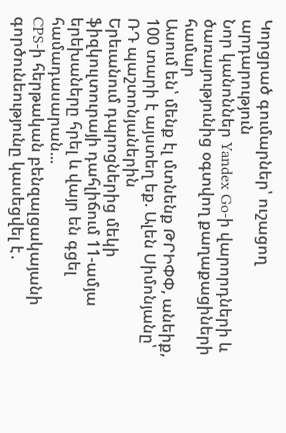Կորցրած գումարներ՝ ուշացող արդարություն
Նոր կանոններ Yandex Go-ի վարորդների և ծառայությունից օգտվող քաղաքացիների համար
Ասում են՝ մենք էլ մտնենք ԹՐԻՓՓ, անեիք, 100 տարի է այստեղ եք. Ալեն Սիմոնյանը՝ ՌԴ պաշտոնյաներին
Երեւանում դպրոցներից մեկի ֆիզկուլտուրայի դահլիճում 11-ամյա երեխաները հրել և վայր են գցել համադասարան...
CPS-ի հերթական բենզալցակայանի գործունեությունը կասեցվել է․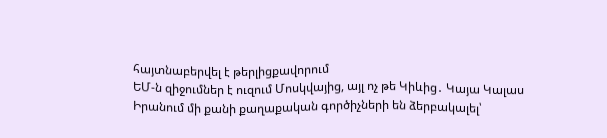հայտնաբերվել է թերլիցքավորում
ԵՄ-ն զիջումներ է ուզում Մոսկվայից, այլ ոչ թե Կիևից․ Կայա Կալաս
Իրանում մի քանի քաղաքական գործիչների են ձերբակալել՝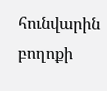հունվարին բողոքի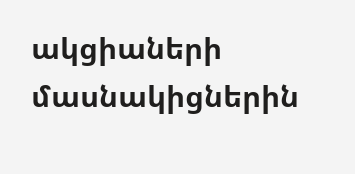ակցիաների մասնակիցներին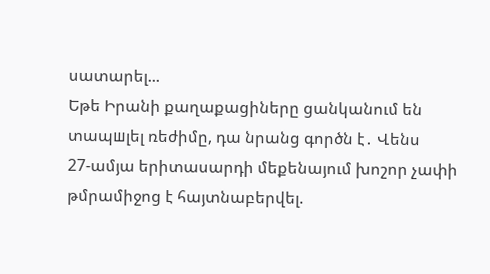սատարել...
Եթե Իրանի քաղաքացիները ցանկանում են տապшլել ռեժիմը, դա նրանց գործն է․ Վենս
27-ամյա երիտասարդի մեքենայում խոշոր չափի թմրամիջոց է հայտնաբերվել.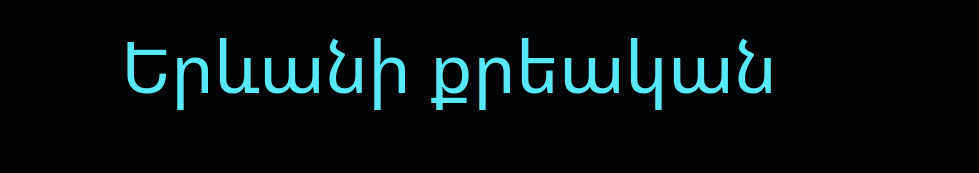Երևանի քրեական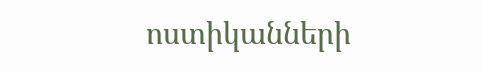ոստիկանների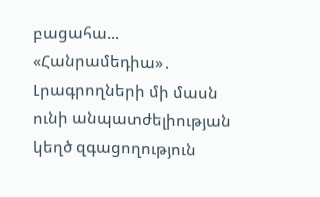բացահա...
«Հանրամեդիա»․ Լրագրողների մի մասն ունի անպատժելիության կեղծ զգացողություն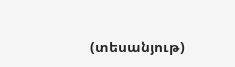(տեսանյութ)